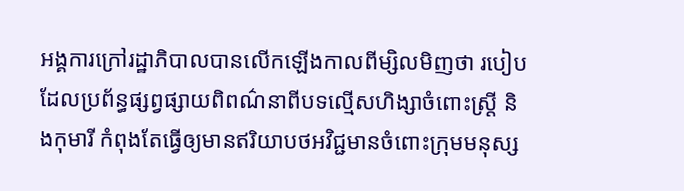អង្គការក្រៅរដ្ឋាភិបាលបានលើកឡើងកាលពីម្សិលមិញថា របៀបដែលប្រព័ន្ធផ្សព្វផ្សាយពិពណ៌នាពីបទល្មើសហិង្សាចំពោះស្ត្រី និងកុមារី កំពុងតែធ្វើឲ្យមានឥរិយាបថអវិជ្ជមានចំពោះក្រុមមនុស្ស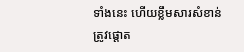ទាំងនេះ ហើយខ្លឹមសារសំខាន់ត្រូវផ្តោត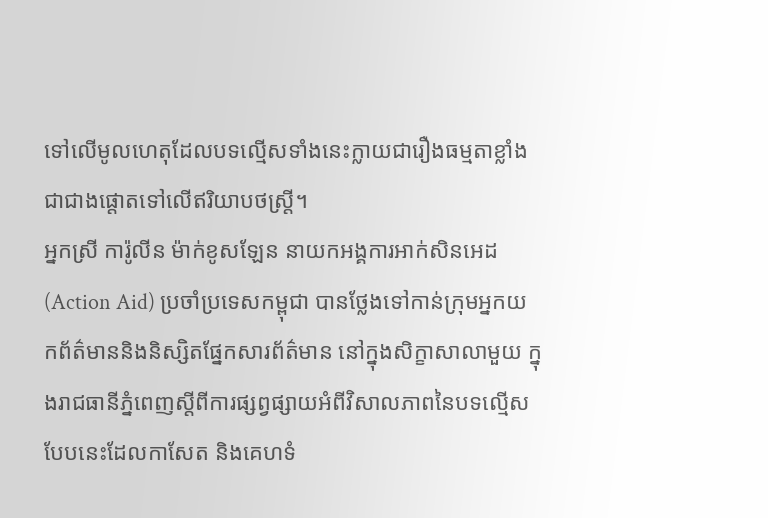ទៅលើមូលហេតុដែលបទល្មើសទាំងនេះក្លាយជារឿងធម្មតាខ្លាំង ជាជាងផ្តោតទៅលើឥរិយាបថស្ត្រី។
អ្នកស្រី ការ៉ូលីន ម៉ាក់ខូសឡែន នាយកអង្គការអាក់សិនអេដ (Action Aid) ប្រចាំប្រទេសកម្ពុជា បានថ្លែងទៅកាន់ក្រុមអ្នកយកព័ត៌មាននិងនិស្សិតផ្នែកសារព័ត៌មាន នៅក្នុងសិក្ខាសាលាមួយ ក្នុងរាជធានីភ្នំពេញស្តីពីការផ្សព្វផ្សាយអំពីវិសាលភាពនៃបទល្មើសបែបនេះដែលកាសែត និងគេហទំ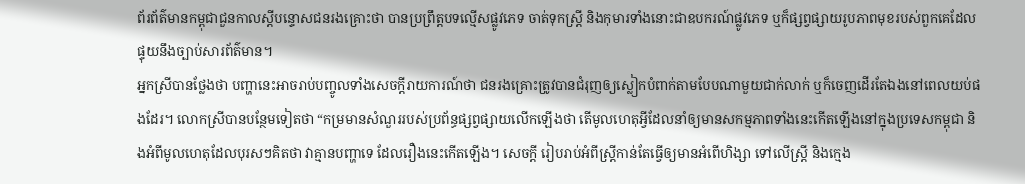ព័រព័ត៌មានកម្ពុជាជួនកាលស្តីបន្ទោសជនរងគ្រោះថា បានប្រព្រឹត្តបទល្មើសផ្លូវភេទ ចាត់ទុកស្ត្រី និងកុមារទាំងនោះជាឧបករណ៍ផ្លូវភេទ ឬក៏ផ្សព្វផ្សាយរូបភាពមុខរបស់ពួកគេដែលផ្ទុយនឹងច្បាប់សារព័ត៌មាន។
អ្នកស្រីបានថ្លែងថា បញ្ហានេះអាចរាប់បញ្ចូលទាំងសេចក្តីរាយការណ៍ថា ជនរងគ្រោះត្រូវបានជំរុញឲ្យស្លៀកបំពាក់តាមបែបណាមួយជាក់លាក់ ឬក៏ចេញដើរតែឯងនៅពេលយប់ផងដែរ។ លោកស្រីបានបន្ថែមទៀតថា “កម្រមានសំណួររបស់ប្រព័ន្ធផ្សព្វផ្សាយលើកឡើងថា តើមូលហេតុអ្វីដែលនាំឲ្យមានសកម្មភាពទាំងនេះកើតឡើងនៅក្នុងប្រទេសកម្ពុជា និងអំពីមូលហេតុដែលបុរសៗគិតថា វាគ្មានបញ្ហាទេ ដែលរឿងនេះកើតឡើង។ សេចក្តី រៀបរាប់អំពីស្ត្រីកាន់តែធ្វើឲ្យមានអំពើហិង្សា ទៅលើស្ត្រី និងក្មេង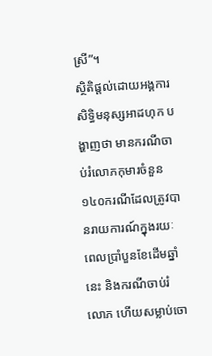ស្រី”។
ស្ថិតិផ្តល់ដោយអង្គការសិទ្ធិមនុស្សអាដហុក បង្ហាញថា មានករណីចាប់រំលោភកុមារចំនួន១៤០ករណីដែលត្រូវបានរាយការណ៍ក្នុងរយៈពេលប្រាំបួនខែដើមឆ្នាំនេះ និងករណីចាប់រំលោភ ហើយសម្លាប់ចោ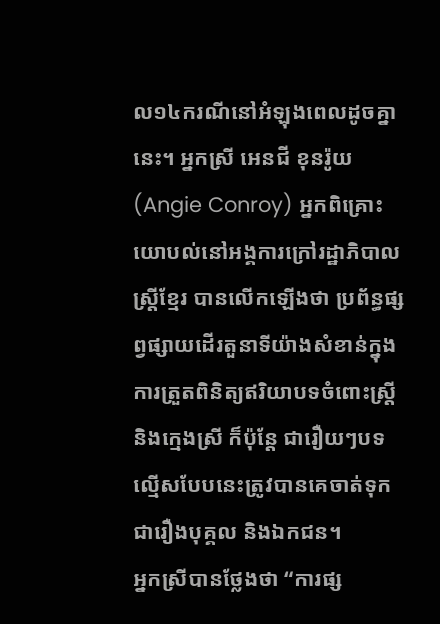ល១៤ករណីនៅអំឡុងពេលដូចគ្នានេះ។ អ្នកស្រី អេនជី ខុនរ៉ូយ (Angie Conroy) អ្នកពិគ្រោះយោបល់នៅអង្គការក្រៅរដ្ឋាភិបាល ស្ត្រីខ្មែរ បានលើកឡើងថា ប្រព័ន្ធផ្សព្វផ្សាយដើរតួនាទីយ៉ាងសំខាន់ក្នុងការត្រួតពិនិត្យឥរិយាបទចំពោះស្ត្រី និងក្មេងស្រី ក៏ប៉ុន្តែ ជារឿយៗបទល្មើសបែបនេះត្រូវបានគេចាត់ទុកជារឿងបុគ្គល និងឯកជន។
អ្នកស្រីបានថ្លែងថា “ការផ្ស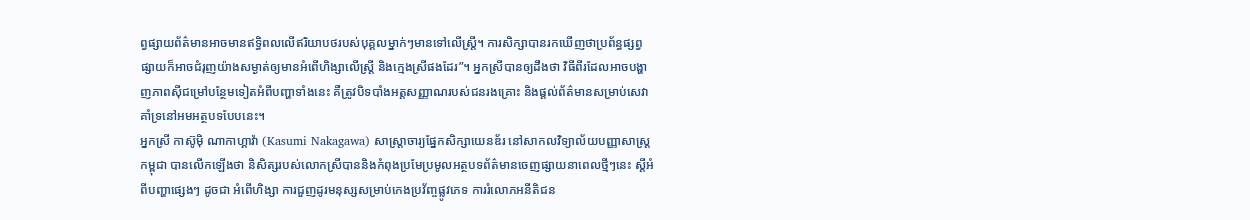ព្វផ្សាយព័ត៌មានអាចមានឥទ្ធិពលលើឥរិយាបថរបស់បុគ្គលម្នាក់ៗមានទៅលើស្ត្រី។ ការសិក្សាបានរកឃើញថាប្រព័ន្ធផ្សព្វផ្សាយក៏អាចជំរុញយ៉ាងសម្ងាត់ឲ្យមានអំពើហិង្សាលើស្ត្រី និងក្មេងស្រីផងដែរ”។ អ្នកស្រីបានឲ្យដឹងថា វិធីពីរដែលអាចបង្ហាញភាពស៊ីជម្រៅបន្ថែមទៀតអំពីបញ្ហាទាំងនេះ គឺត្រូវបិទបាំងអត្តសញ្ញាណរបស់ជនរងគ្រោះ និងផ្តល់ព័ត៌មានសម្រាប់សេវាគាំទ្រនៅអមអត្ថបទបែបនេះ។
អ្នកស្រី កាស៊ូម៉ិ ណាកាហ្គាវ៉ា (Kasumi Nakagawa) សាស្ត្រាចារ្យផ្នែកសិក្សាយេនឌ័រ នៅសាកលវិទ្យាល័យបញ្ញាសាស្ត្រកម្ពុជា បានលើកឡើងថា និសិត្សរបស់លោកស្រីបាននិងកំពុងប្រមែប្រមូលអត្ថបទព័ត៌មានចេញផ្សាយនាពេលថ្មីៗនេះ ស្តីអំពីបញ្ហាផ្សេងៗ ដូចជា អំពើហិង្សា ការជួញដូរមនុស្សសម្រាប់កេងប្រវ័ញ្ចផ្លូវភេទ ការរំលោភអនីតិជន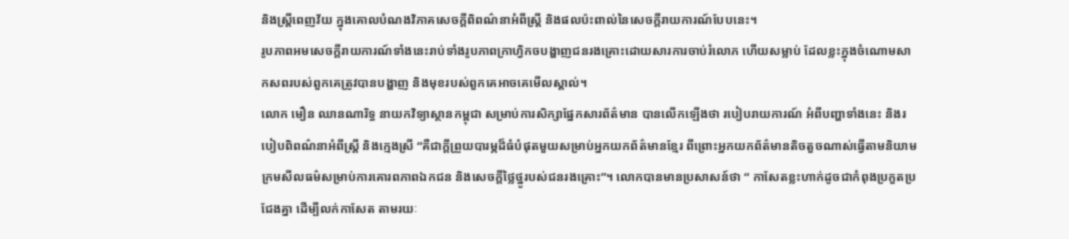និងស្ត្រីពេញវ័យ ក្នុងគោលបំណងវិភាគសេចក្តីពិពណ៌នាអំពីស្ត្រី និងផលប៉ះពាល់នៃសេចក្តីរាយការណ៍បែបនេះ។
រូបភាពអមសេចក្តីរាយការណ៍ទាំងនេះរាប់ទាំងរូបភាពក្រាហ្វិកចបង្ហាញជនរងគ្រោះដោយសារការចាប់រំលោភ ហើយសម្លាប់ ដែលខ្លះក្នុងចំណោមសាកសពរបស់ពួកគេត្រូវបានបង្ហាញ និងមុខរបស់ពួកគេអាចគេមើលស្គាល់។
លោក មឿន ឈានណារិទ្ធ នាយកវិទ្យាស្ថានកម្ពុជា សម្រាប់ការសិក្សាផ្នែកសារព័ត៌មាន បានលើកឡើងថា របៀបរាយការណ៍ អំពីបញ្ហាទាំងនេះ និងរបៀបពិពណ៌នាអំពីស្ត្រី និងក្មេងស្រី “គឺជាក្តីព្រួយបារម្ភដ៏ធំបំផុតមួយសម្រាប់អ្នកយកព័ត៌មានខ្មែរ ពីព្រោះអ្នកយកព័ត៌មានតិចតួចណាស់ធ្វើតាមនិយាមក្រមសីលធម៌សម្រាប់ការគោរពភាពឯកជន និងសេចក្តីថ្លៃថ្នូរបស់ជនរងគ្រោះ”។ លោកបានមានប្រសាសន៍ថា “ កាសែតខ្លះហាក់ដូចជាកំពុងប្រកួតប្រជែងគ្នា ដើម្បីលក់កាសែត តាមរយៈ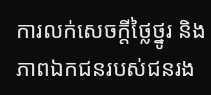ការលក់សេចក្តីថ្លៃថ្នូរ និងភាពឯកជនរបស់ជនរង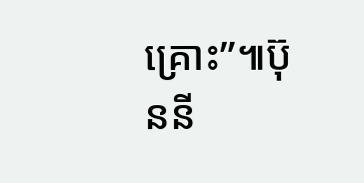គ្រោះ”៕ប៊ុននី